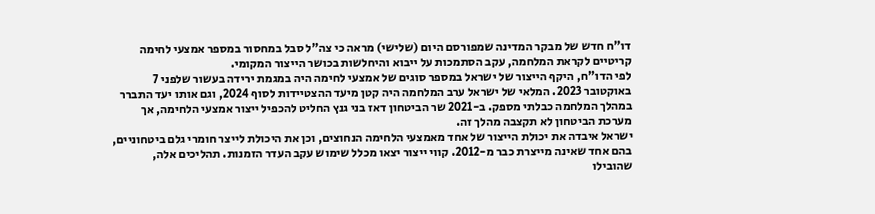דו"ח חדש של מבקר המדינה שמפורסם היום (שלישי) מראה כי צה"ל סבל במחסור במספר אמצעי לחימה קריטיים לקראת המלחמה, עקב הסתמכות על ייבוא והיחלשות בכושר הייצור המקומי.
לפי הדו"ח, היקף הייצור של ישראל במספר סוגים של אמצעי לחימה היה במגמת ירידה בעשור שלפני 7 באוקטובר 2023. המלאי של ישראל ערב המלחמה היה קטן מיעד ההצטיידות לסוף 2024, וגם אותו יעד התברר במהלך המלחמה כבלתי מספק. ב-2021 שר הביטחון דאז בני גנץ החליט להכפיל ייצור אמצעי הלחימה, אך מערכת הביטחון לא תקצבה מהלך זה.
ישראל איבדה את יכולת הייצור של אחד מאמצעי הלחימה הנחוצים, וכן את היכולת לייצר חומרי גלם ביטחוניים, בהם אחד שאינה מייצרת כבר מ-2012. קווי ייצור יצאו מכלל שימוש עקב העדר הזמנות. תהליכים אלה, שהובילו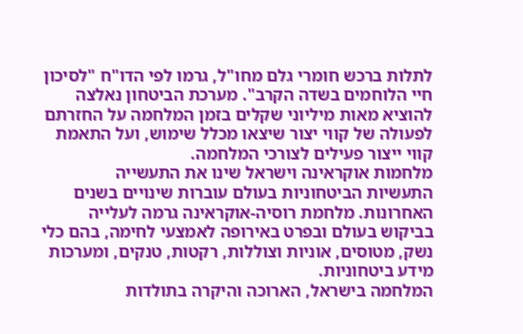לתלות ברכש חומרי גלם מחו"ל, גרמו לפי הדו"ח "לסיכון חיי הלוחמים בשדה הקרב". מערכת הביטחון נאלצה להוציא מאות מיליוני שקלים בזמן המלחמה על החזרתם לפעולה של קווי יצור שיצאו מכלל שימוש, ועל התאמת קווי ייצור פעילים לצורכי המלחמה.
מלחמות אוקראינה וישראל שינו את התעשייה
התעשיות הביטחוניות בעולם עוברות שינויים בשנים האחרונות. מלחמת רוסיה-אוקראינה גרמה לעלייה בביקוש בעולם ובפרט באירופה לאמצעי לחימה, בהם כלי נשק, מטוסים, אוניות וצוללות, רקטות, טנקים, ומערכות מידע ביטחוניות.
המלחמה בישראל, הארוכה והיקרה בתולדות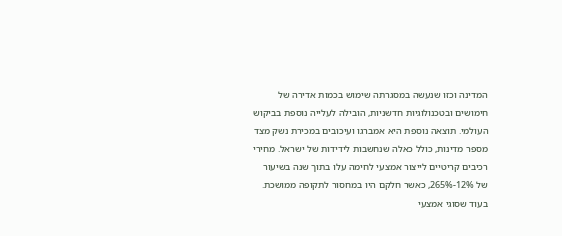המדינה וכזו שנעשה במסגרתה שימוש בכמות אדירה של חימושים ובטכנולוגיות חדשניות, הובילה לעלייה נוספת בביקוש העולמי. תוצאה נוספת היא אמברגו ועיכובים במכירת נשק מצד מספר מדינות, כולל כאלה שנחשבות לידידות של ישראל. מחירי רכיבים קריטיים לייצור אמצעי לחימה עלו בתוך שנה בשיעור של 12%-265%, כאשר חלקם היו במחסור לתקופה ממושכת.
בעוד שסוגי אמצעי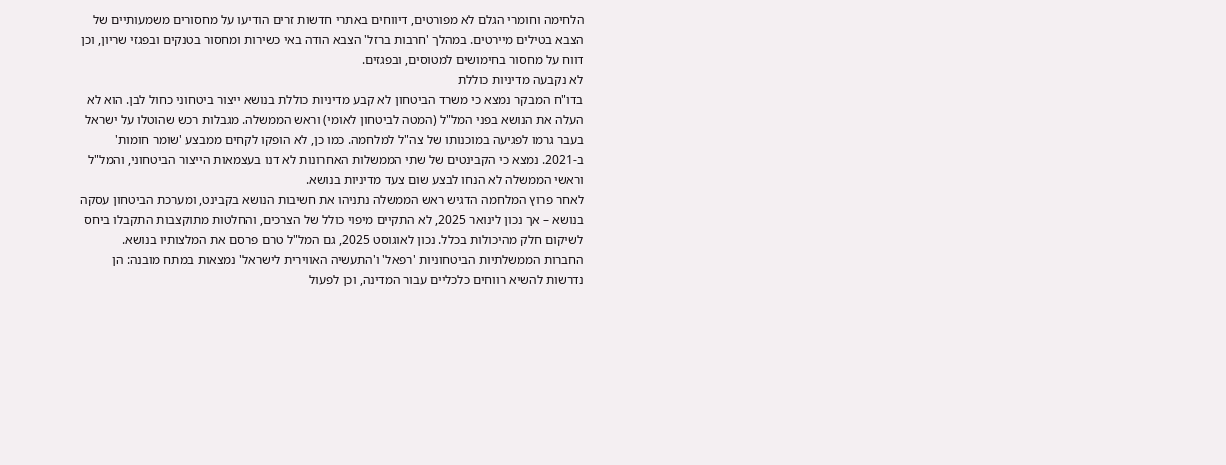הלחימה וחומרי הגלם לא מפורטים, דיווחים באתרי חדשות זרים הודיעו על מחסורים משמעותיים של הצבא בטילים מיירטים. במהלך 'חרבות ברזל' הצבא הודה באי כשירות ומחסור בטנקים ובפגזי שריון, וכן דווח על מחסור בחימושים למטוסים, ובפגזים.
לא נקבעה מדיניות כוללת
בדו"ח המבקר נמצא כי משרד הביטחון לא קבע מדיניות כוללת בנושא ייצור ביטחוני כחול לבן. הוא לא העלה את הנושא בפני המל"ל (המטה לביטחון לאומי) וראש הממשלה. מגבלות רכש שהוטלו על ישראל בעבר גרמו לפגיעה במוכנותו של צה"ל למלחמה. כמו כן, לא הופקו לקחים ממבצע 'שומר חומות' ב-2021. נמצא כי הקבינטים של שתי הממשלות האחרונות לא דנו בעצמאות הייצור הביטחוני, והמל"ל וראשי הממשלה לא הנחו לבצע שום צעד מדיניות בנושא.
לאחר פרוץ המלחמה הדגיש ראש הממשלה נתניהו את חשיבות הנושא בקבינט, ומערכת הביטחון עסקה בנושא – אך נכון לינואר 2025, לא התקיים מיפוי כולל של הצרכים, והחלטות מתוקצבות התקבלו ביחס לשיקום חלק מהיכולות בכלל. נכון לאוגוסט 2025, גם המל"ל טרם פרסם את המלצותיו בנושא.
החברות הממשלתיות הביטחוניות 'רפאל' ו'התעשיה האווירית לישראל' נמצאות במתח מובנה: הן נדרשות להשיא רווחים כלכליים עבור המדינה, וכן לפעול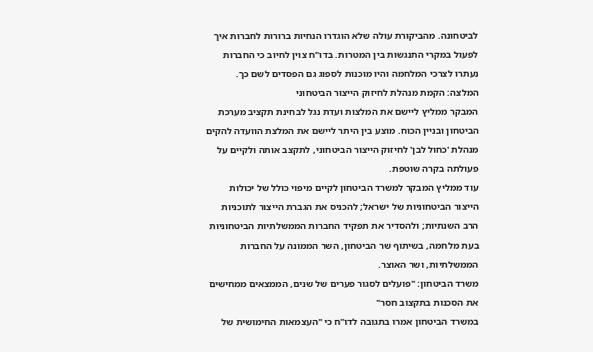לביטחונה. מהביקורת עולה שלא הוגדרו הנחיות ברורות לחברות איך לפעול במקרי התנגשות בין המטרות. בדו"ח צוין לחיוב כי החברות נעתרו לצרכי המלחמה והיו מוכנות לספוג גם הפסדים לשם כך.
המלצה: הקמת מנהלת לחיזוק הייצור הביטחוני
המבקר ממליץ ליישם את המלצות ועדת נגל לבחינת תקציב מערכת הביטחון ובניין הכוח. מוצע בין היתר ליישם את המלצת הוועדה להקים מנהלת 'כחול לבן' לחיזוק הייצור הביטחוני, לתקצב אותה ולקיים על פעולתה בקרה שוטפת.
עוד ממליץ המבקר למשרד הביטחון לקיים מיפוי כולל של יכולות הייצור הביטחוניות של ישראל; להכניס את הגברת הייצור לתוכניות הרב השנתיות; ולהסדיר את תפקיד החברות הממשלתיות הביטחוניות בעת מלחמה, בשיתוף שר הביטחון, השר הממונה על החברות הממשלתיות, ושר האוצר.
משרד הביטחון: "פועלים לסגור פערים של שנים, הממצאים ממחישים את הסכנות בתקצוב חסר"
במשרד הביטחון אמרו בתגובה לדו"ח כי "העצמאות החימושית של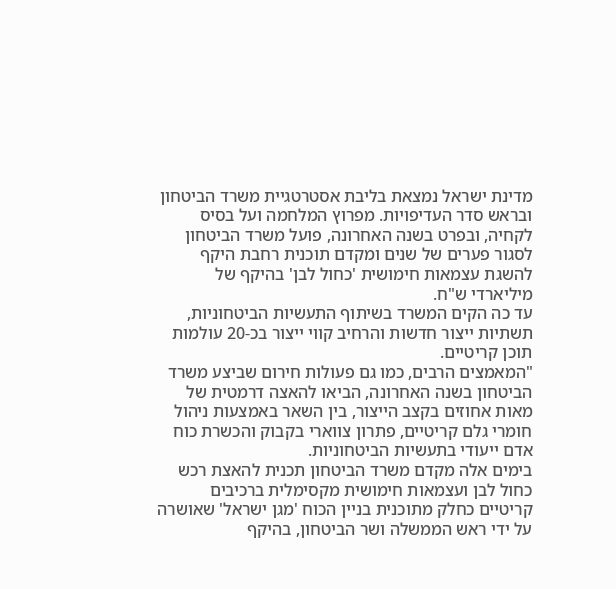מדינת ישראל נמצאת בליבת אסטרטגיית משרד הביטחון ובראש סדר העדיפויות. מפרוץ המלחמה ועל בסיס לקחיה, ובפרט בשנה האחרונה, פועל משרד הביטחון לסגור פערים של שנים ומקדם תוכנית רחבת היקף להשגת עצמאות חימושית 'כחול לבן' בהיקף של מיליארדי ש"ח.
עד כה הקים המשרד בשיתוף התעשיות הביטחוניות, תשתיות ייצור חדשות והרחיב קווי ייצור בכ-20 עולמות תוכן קריטיים.
"המאמצים הרבים, כמו גם פעולות חירום שביצע משרד הביטחון בשנה האחרונה, הביאו להאצה דרמטית של מאות אחוזים בקצב הייצור, בין השאר באמצעות ניהול חומרי גלם קריטיים, פתרון צווארי בקבוק והכשרת כוח אדם ייעודי בתעשיות הביטחוניות.
בימים אלה מקדם משרד הביטחון תכנית להאצת רכש כחול לבן ועצמאות חימושית מקסימלית ברכיבים קריטיים כחלק מתוכנית בניין הכוח 'מגן ישראל' שאושרה על ידי ראש הממשלה ושר הביטחון, בהיקף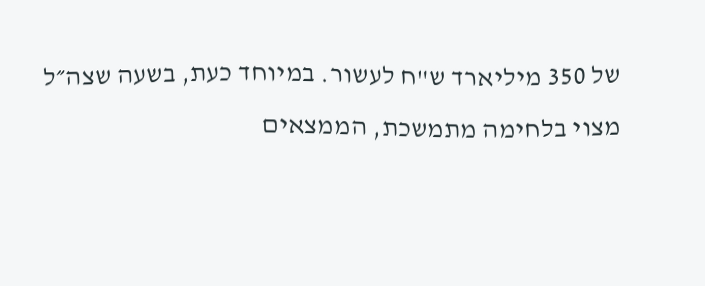של 350 מיליארד ש"ח לעשור. במיוחד כעת, בשעה שצה״ל מצוי בלחימה מתמשכת, הממצאים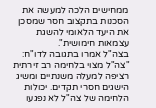ממחישים הלכה למעשה את הסכנות בתקצוב חסר שמסכן את היעד הלאומי להשגת עצמאות חימושית".
בצה"ל אמרו בתגובה לדו"ח: "צה"ל מצוי בלחימה רב זירתית רציפה למעלה משנתיים ומשיג הישגים חסרי תקדים. יכולות הלחימה של צה"ל לא נפגעו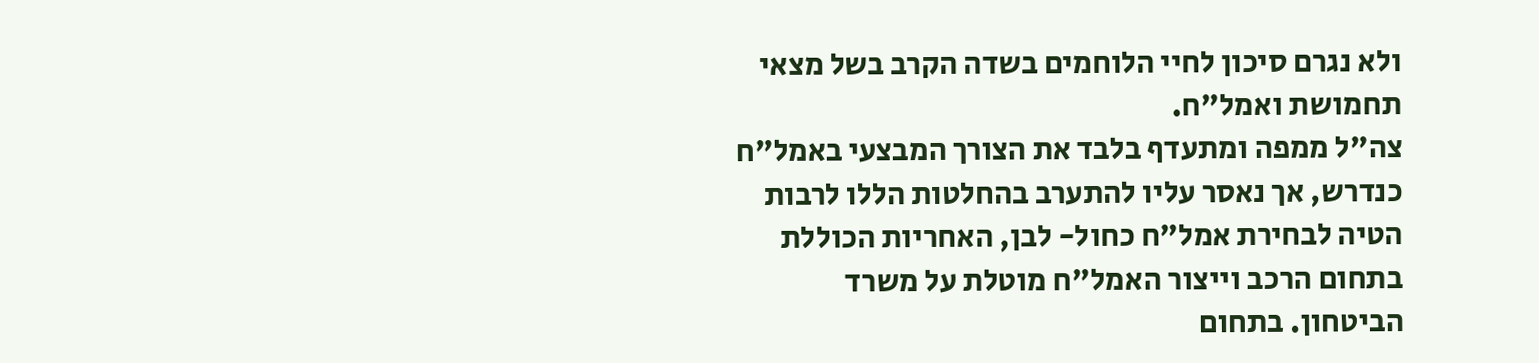ולא נגרם סיכון לחיי הלוחמים בשדה הקרב בשל מצאי תחמושת ואמל"ח.
צה"ל ממפה ומתעדף בלבד את הצורך המבצעי באמל"ח כנדרש, אך נאסר עליו להתערב בהחלטות הללו לרבות הטיה לבחירת אמל"ח כחול- לבן, האחריות הכוללת בתחום הרכב וייצור האמל"ח מוטלת על משרד הביטחון. בתחום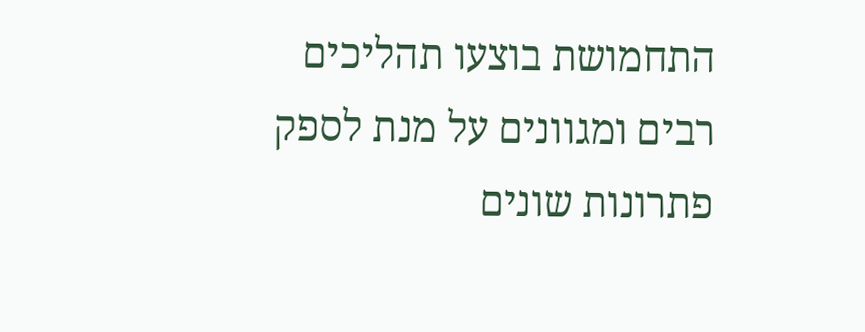התחמושת בוצעו תהליכים רבים ומגוונים על מנת לספק פתרונות שונים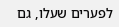לפערים שעלו, גם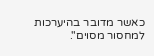כאשר מדובר בהיערכות למחסור מסוים".